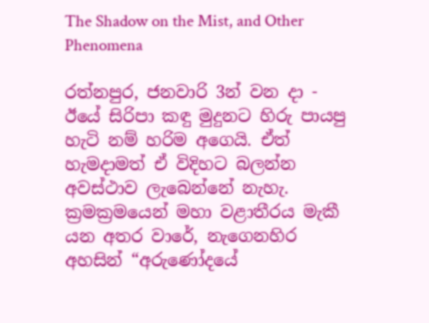The Shadow on the Mist, and Other Phenomena

රත්නපුර, ජනවාරි 3න් වන දා - ඊයේ සිරිපා කඳු මුදුනට හිරු පායපු හැටි නම් හරිම අගෙයි. ඒත් හැමදාමත් ඒ විදිහට බලන්න අවස්ථාව ලැබෙන්නේ නැහැ. ක්‍රමක්‍රමයෙන් මහා වළාතීරය මැකී යන අතර වාරේ, නැගෙනහිර අහසින් “අරුණෝදයේ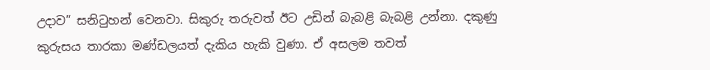උදාව” සනිටුහන් වෙනවා. සිකුරු තරුවත් ඊට උඩින් බැබළි බැබළි උන්නා. දකුණු කුරුසය තාරකා මණ්ඩලයත් දැකිය හැකි වුණා. ඒ අසලම තවත්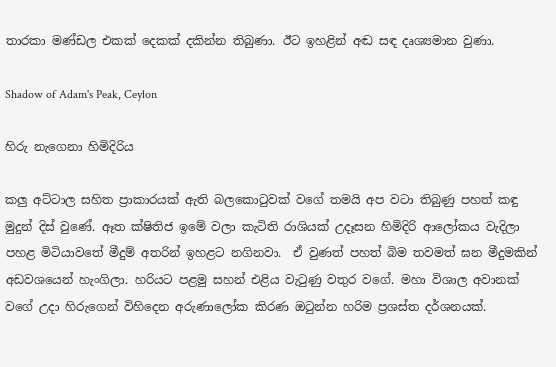තාරකා මණ්ඩල එකක් දෙකක් දකින්න තිබුණා. ඊට ඉහළින් අඬ සඳ දෘශ්‍යමාන වුණා.

Shadow of Adam's Peak, Ceylon

හිරු නැගෙනා හිමිදිරිය

කලු අට්ටාල සහිත ප්‍රාකාරයක් ඇති බලකොටුවක් වගේ තමයි අප වටා තිබුණු පහත් කඳු මුදුන් දිස් වුණේ. ඈත ක්ෂිතිජ ඉමේ වලා කැටිති රාශියක් උදෑසන හිමිදිරි ආලෝකය වැදිලා පහළ මිටියාවතේ මීදුම් අතරින් ඉහළට නගිනවා.  ඒ වුණත් පහත් බිම තවමත් ඝන මීදුමකින් අඩවශයෙන් හැංගිලා. හරියට පළමු සහන් එළිය වැටුණු වතුර වගේ. මහා විශාල අවානක් වගේ උදා හිරුගෙන් විහිදෙන අරුණාලෝක කිරණ ඔටුන්න හරිම ප්‍රශස්ත දර්ශනයක්.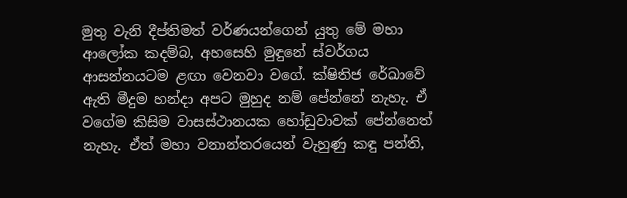මුතු වැනි දීප්තිමත් වර්ණයන්ගෙන් යුතු මේ මහා ආලෝක කදම්බ, අහසෙහි මුඳුනේ ස්වර්ගය ආසන්නයටම ළඟා වෙනවා වගේ. ක්ෂිතිජ රේඛාවේ ඇති මීදුම හන්දා අපට මුහුද නම් පේන්නේ නැහැ. ඒ වගේම කිසිම වාසස්ථානයක හෝඩුවාවක් පේන්නෙත් නැහැ. ඒත් මහා වනාන්තරයෙන් වැහුණු කඳු පන්ති,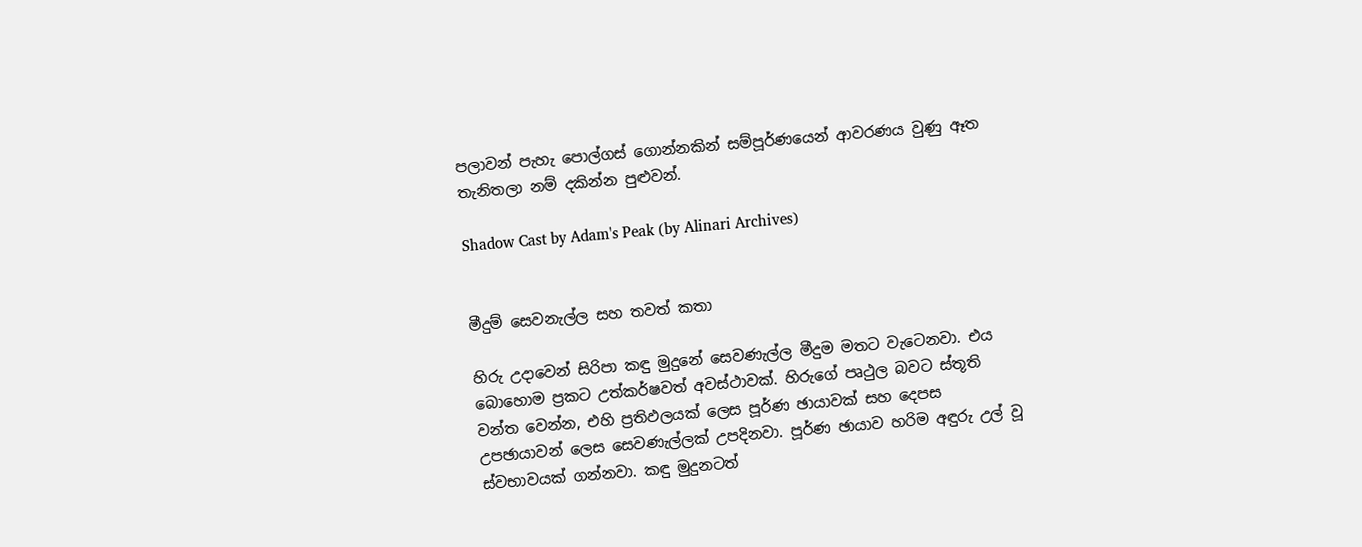පලාවන් පැහැ පොල්ගස් ගොන්නකින් සම්පූර්ණයෙන් ආවරණය වුණු ඈත තැනිතලා නම් දකින්න පුළුවන්.

Shadow Cast by Adam's Peak (by Alinari Archives)


මීදුම් සෙවනැල්ල සහ තවත් කතා

හිරු උදාවෙන් සිරිපා කඳු මුදුනේ සෙවණැල්ල මීදුම මතට වැටෙනවා. එය බොහොම ප්‍රකට උත්කර්ෂවත් අවස්ථාවක්. හිරුගේ පෘථුල බවට ස්තූති වන්ත වෙන්න, එහි ප්‍රතිඵලයක් ලෙස පූර්ණ ඡායාවක් සහ දෙපස උපඡායාවන් ලෙස සෙවණැල්ලක් උපදිනවා. පූර්ණ ඡායාව හරිම අඳුරු උල් වූ ස්වභාවයක් ගන්නවා. කඳු මුදුනටත්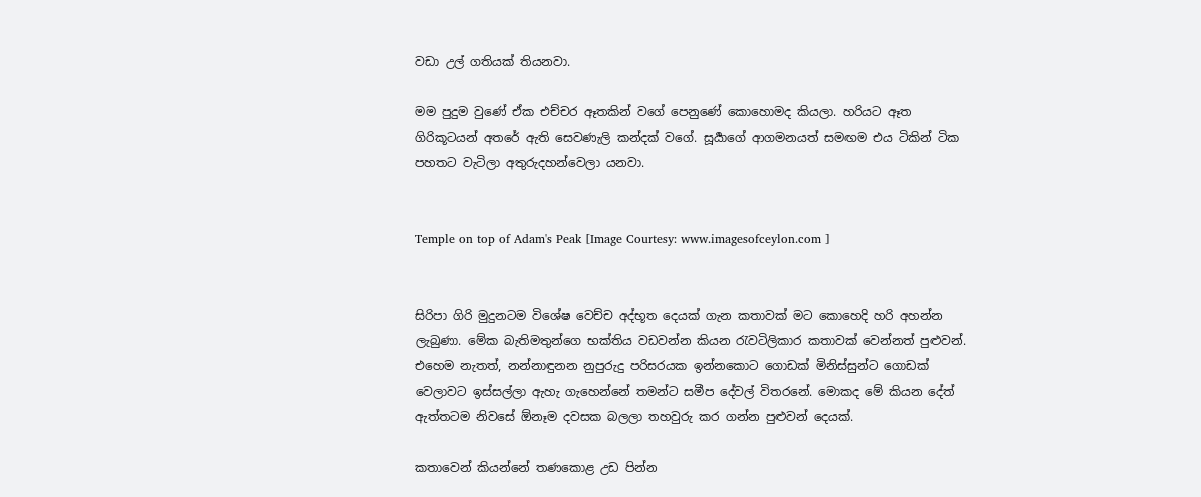වඩා උල් ගතියක් තියනවා.

මම පුදුම වුණේ ඒක එච්චර ඈතකින් වගේ පෙනුණේ කොහොමද කියලා. හරියට ඈත ගිරිකූටයන් අතරේ ඇති සෙවණැලි කන්දක් වගේ. සූර්‍යාගේ ආගමනයත් සමඟම එය ටිකින් ටික පහතට වැටිලා අතුරුදහන්වෙලා යනවා.


Temple on top of Adam's Peak [Image Courtesy: www.imagesofceylon.com ]


සිරිපා ගිරි මුදුනටම විශේෂ වෙච්ච අද්භූත දෙයක් ගැන කතාවක් මට කොහෙදි හරි අහන්න ලැබුණා. මේක බැතිමතුන්ගෙ භක්තිය වඩවන්න කියන රැවටිලිකාර කතාවක් වෙන්නත් පුළුවන්. එහෙම නැතත්, නන්නාඳුනන නුපුරුදු පරිසරයක ඉන්නකොට ගොඩක් මිනිස්සුන්ට ගොඩක් වෙලාවට ඉස්සල්ලා ඇහැ ගැහෙන්නේ තමන්ට සමීප දේවල් විතරනේ. මොකද මේ කියන දේත් ඇත්තටම නිවසේ ඕනෑම දවසක බලලා තහවුරු කර ගන්න පුළුවන් දෙයක්.

කතාවෙන් කියන්නේ තණකොළ උඩ පින්න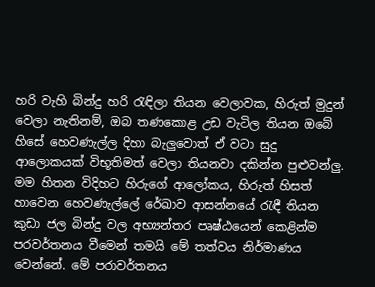හරි වැහි බින්දු හරි රැඳිලා තියන වෙලාවක, හිරුත් මුදුන් වෙලා නැතිනම්, ඔබ තණකොළ උඩ වැටිල තියන ඔබේ හිසේ හෙවණැල්ල දිහා බැලුවොත් ඒ වටා සුදු ආලොකයක් විභූතිමත් වෙලා තියනවා දකින්න පුළුවන්ලු. මම හිතන විදිහට හිරුගේ ආලෝකය, හිරුත් හිසත් හාවෙන හෙවණැල්ලේ රේඛාව ආසන්නයේ රැඳී තියන කුඩා ජල බින්දු වල අභ්‍යන්තර පෘෂ්ඨයෙන් කෙළින්ම පරවර්තනය වීමෙන් තමයි මේ තත්වය නිර්මාණය වෙන්නේ. මේ පරාවර්තනය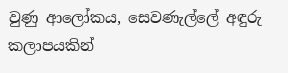වුණු ආලෝකය, සෙවණැල්ලේ අඳුරු කලාපයකින්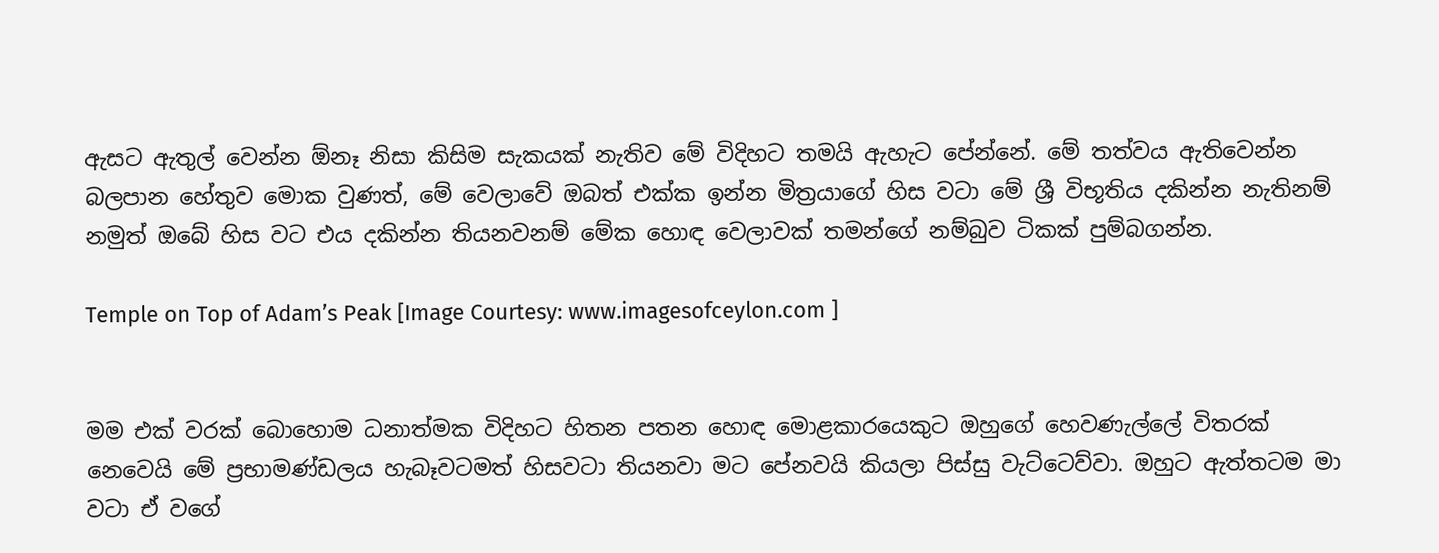ඇසට ඇතුල් වෙන්න ඕනෑ නිසා කිසිම සැකයක් නැතිව මේ විදිහට තමයි ඇහැට පේන්නේ. මේ තත්වය ඇතිවෙන්න බලපාන හේතුව මොක වුණත්, මේ වෙලාවේ ඔබත් එක්ක ඉන්න මිත්‍රයාගේ හිස වටා මේ ශ්‍රී විභූතිය දකින්න නැතිනම් නමුත් ඔබේ හිස වට එය දකින්න තියනවනම් මේක හොඳ වෙලාවක් තමන්ගේ නම්බුව ටිකක් පුම්බගන්න.

Temple on Top of Adam’s Peak [Image Courtesy: www.imagesofceylon.com ]


මම එක් වරක් බොහොම ධනාත්මක විදිහට හිතන පතන හොඳ මොළකාරයෙකුට ඔහුගේ හෙවණැල්ලේ විතරක් නෙවෙයි මේ ප්‍රභාමණ්ඩලය හැබෑවටමත් හිසවටා තියනවා මට පේනවයි කියලා පිස්සු වැට්ටෙව්වා. ඔහුට ඇත්තටම මා වටා ඒ වගේ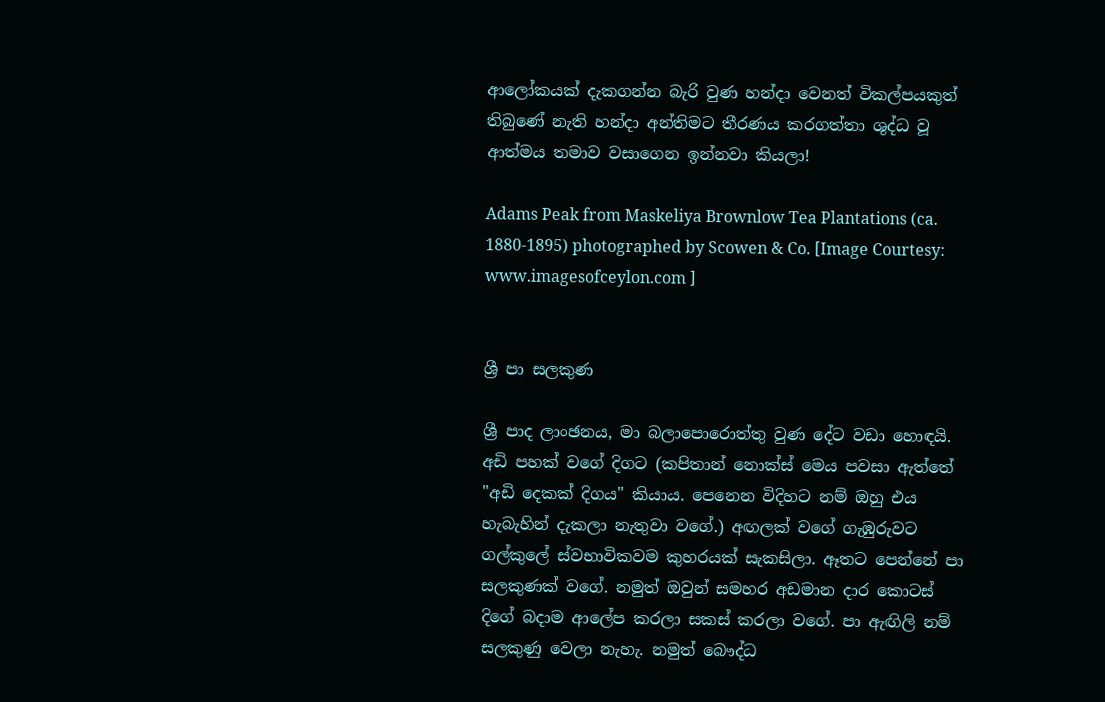ආලෝකයක් දැකගන්න බැරි වුණ හන්දා වෙනත් විකල්පයකුත් තිබුණේ නැති හන්දා අන්තිමට තීරණය කරගත්තා ශුද්ධ වූ ආත්මය තමාව වසාගෙන ඉන්නවා කියලා!

Adams Peak from Maskeliya Brownlow Tea Plantations (ca. 1880-1895) photographed by Scowen & Co. [Image Courtesy: www.imagesofceylon.com ]


ශ්‍රී පා සලකුණ

ශ්‍රී පාද ලාංඡනය, මා බලාපොරොත්තු වුණ දේට වඩා හොඳයි. අඩි පහක් වගේ දිගට (කපිතාන් නොක්ස් මෙය පවසා ඇත්තේ "අඩි දෙකක් දිගය" කියාය. පෙනෙන විදිහට නම් ඔහු එය හැබැහින් දැකලා නැතුවා වගේ.) අඟලක් වගේ ගැඹුරුවට ගල්කුලේ ස්වභාවිකවම කුහරයක් සැකසිලා. ඈතට පෙන්නේ පා සලකුණක් වගේ. නමුත් ඔවුන් සමහර අඩමාන දාර කොටස් දිගේ බදාම ආලේප කරලා සකස් කරලා වගේ. පා ඇඟිලි නම් සලකුණු වෙලා නැහැ. නමුත් බෞද්ධ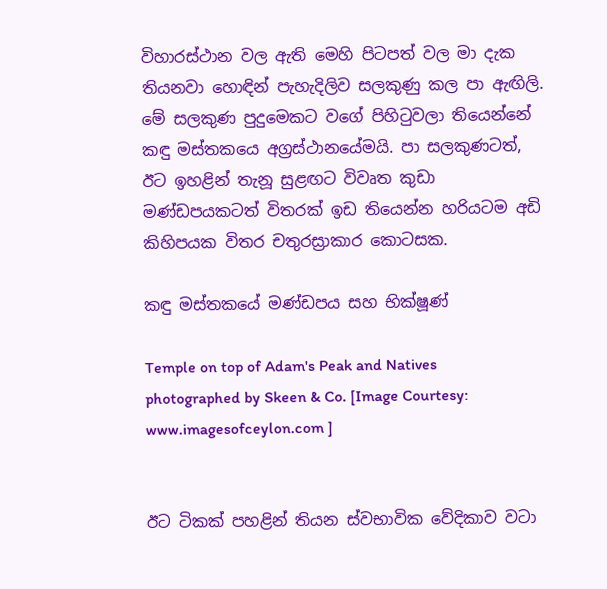විහාරස්ථාන වල ඇති මෙහි පිටපත් වල මා දැක තියනවා හොඳින් පැහැදිලිව සලකුණු කල පා ඇඟිලි. මේ සලකුණ පුදුමෙකට වගේ පිහිටුවලා තියෙන්නේ කඳු මස්තකයෙ අග්‍රස්ථානයේමයි. පා සලකුණටත්, ඊට ඉහළින් තැනූ සුළඟට විවෘත කුඩා මණ්ඩපයකටත් විතරක් ඉඩ තියෙන්න හරියටම අඩි කිහිපයක විතර චතුරස්‍රාකාර කොටසක.

කඳු මස්තකයේ මණ්ඩපය සහ භික්ෂූණ්

Temple on top of Adam's Peak and Natives photographed by Skeen & Co. [Image Courtesy: www.imagesofceylon.com ]


ඊට ටිකක් පහළින් තියන ස්වභාවික වේදිකාව වටා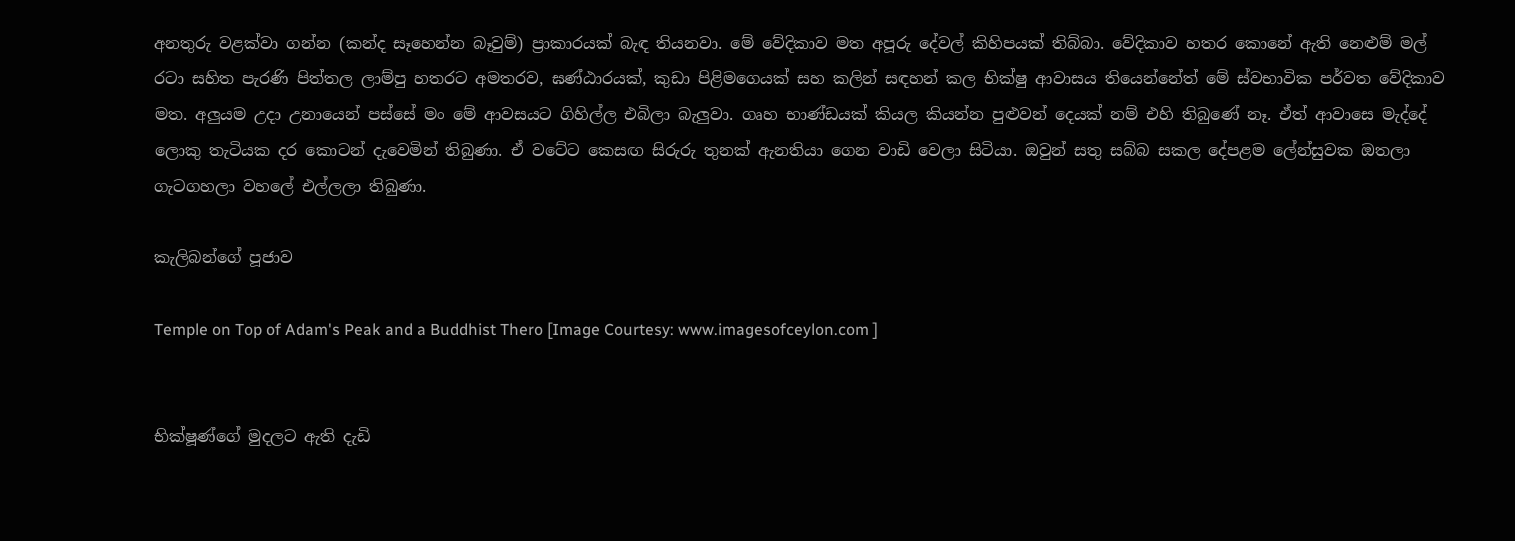අනතුරු වළක්වා ගන්න (කන්ද සෑහෙන්න බෑවුම්) ප්‍රාකාරයක් බැඳ තියනවා. මේ වේදිකාව මත අපූරු දේවල් කිහිපයක් තිබ්බා. වේදිකාව හතර කොනේ ඇති නෙළුම් මල් රටා සහිත පැරණි පිත්තල ලාම්පු හතරට අමතරව, ඝණ්ඨාරයක්, කුඩා පිළිමගෙයක් සහ කලින් සඳහන් කල භික්ෂු ආවාසය තියෙන්නේත් මේ ස්වභාවික පර්වත වේදිකාව මත. අලුයම උදා උනායෙන් පස්සේ මං මේ ආවසයට ගිහිල්ල එබිලා බැලුවා. ගෘහ භාණ්ඩයක් කියල කියන්න පුළුවන් දෙයක් නම් එහි තිබුණේ නෑ. ඒත් ආවාසෙ මැද්දේ ලොකු තැටියක දර කොටන් දැවෙමින් තිබුණා. ඒ වටේට කෙසඟ සිරුරු තුනක් ඇනතියා ගෙන වාඩි වෙලා සිටියා. ඔවුන් සතු සබ්බ සකල දේපළම ලේන්සුවක ඔතලා ගැටගහලා වහලේ එල්ලලා තිබුණා.

කැලිබන්ගේ පූජාව

Temple on Top of Adam's Peak and a Buddhist Thero [Image Courtesy: www.imagesofceylon.com ]


භික්ෂූණ්ගේ මුදලට ඇති දැඩි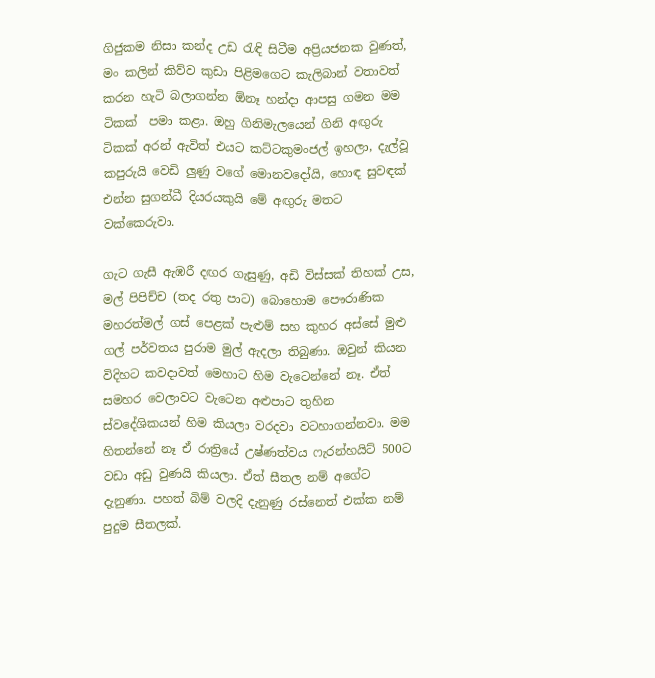ගිජුකම නිසා කන්ද උඩ රැඳි සිටීම අප්‍රියජනක වුණත්, මං කලින් කිව්ව කුඩා පිළිමගෙට කැලිබාන් වතාවත් කරන හැටි බලාගන්න ඕනෑ හන්දා ආපසු ගමන මම ටිකක්  පමා කළා. ඔහු ගිනිමැලයෙන් ගිනි අඟුරු ටිකක් අරන් ඇවිත් එයට කට්ටකුමංජල් ඉහලා, දැල්වූ කපුරුයි වෙඩි ලුණු වගේ මොනවදෝයි, හොඳ සුවඳක් එන්න සුගන්ධී දියරයකුයි මේ අඟුරු මතට වක්කෙරුවා.

ගැට ගැසී ඇඹරී දඟර ගැසුණු, අඩි විස්සක් තිහක් උස, මල් පිපිච්ච (තද රතු පාට) බොහොම පෞරාණික මහරත්මල් ගස් පෙළක් පැළුම් සහ කුහර අස්සේ මුළු ගල් පර්වතය පුරාම මුල් ඇදලා තිබුණා. ඔවුන් කියන විදිහට කවදාවත් මෙහාට හිම වැටෙන්නේ නෑ. ඒත් සමහර වෙලාවට වැටෙන අළුපාට තුහින ස්වදේශිකයන් හිම කියලා වරදවා වටහාගන්නවා. මම හිතන්නේ නෑ ඒ රාත්‍රියේ උෂ්ණත්වය ෆැරන්හයිට් 500ට වඩා අඩු වුණයි කියලා. ඒත් සීතල නම් අගේට දැනුණා. පහත් බිම් වලදි දැනුණු රස්නෙත් එක්ක නම් පුදුම සීතලක්.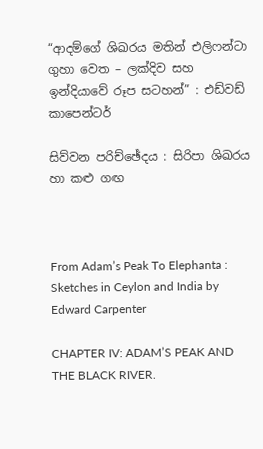“ආදම්ගේ ශිඛරය මතින් එලිෆන්ටා ගුහා වෙත – ලක්දිව සහ ඉන්දියාවේ රූප සටහන්” : එඩ්වඩ් කාපෙන්ටර්

සිව්වන පරිච්ඡේදය : සිරිපා ශිඛරය හා කළු ගඟ



From Adam’s Peak To Elephanta : Sketches in Ceylon and India by Edward Carpenter

CHAPTER IV: ADAM’S PEAK AND THE BLACK RIVER.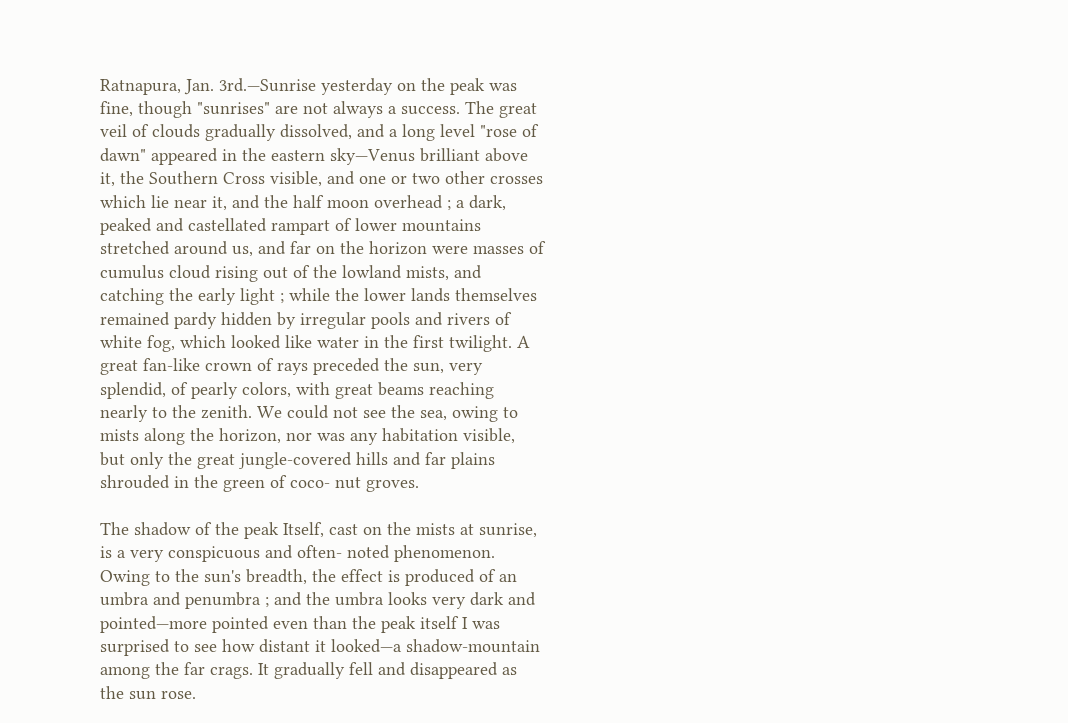Ratnapura, Jan. 3rd.—Sunrise yesterday on the peak was fine, though "sunrises" are not always a success. The great veil of clouds gradually dissolved, and a long level "rose of dawn" appeared in the eastern sky—Venus brilliant above it, the Southern Cross visible, and one or two other crosses which lie near it, and the half moon overhead ; a dark, peaked and castellated rampart of lower mountains stretched around us, and far on the horizon were masses of cumulus cloud rising out of the lowland mists, and catching the early light ; while the lower lands themselves remained pardy hidden by irregular pools and rivers of white fog, which looked like water in the first twilight. A great fan-like crown of rays preceded the sun, very splendid, of pearly colors, with great beams reaching nearly to the zenith. We could not see the sea, owing to mists along the horizon, nor was any habitation visible, but only the great jungle-covered hills and far plains shrouded in the green of coco- nut groves.

The shadow of the peak Itself, cast on the mists at sunrise, is a very conspicuous and often- noted phenomenon. Owing to the sun's breadth, the effect is produced of an umbra and penumbra ; and the umbra looks very dark and pointed—more pointed even than the peak itself I was surprised to see how distant it looked—a shadow-mountain among the far crags. It gradually fell and disappeared as the sun rose.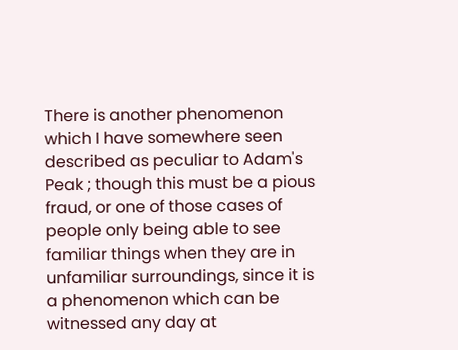There is another phenomenon which I have somewhere seen described as peculiar to Adam's Peak ; though this must be a pious fraud, or one of those cases of people only being able to see familiar things when they are in unfamiliar surroundings, since it is a phenomenon which can be witnessed any day at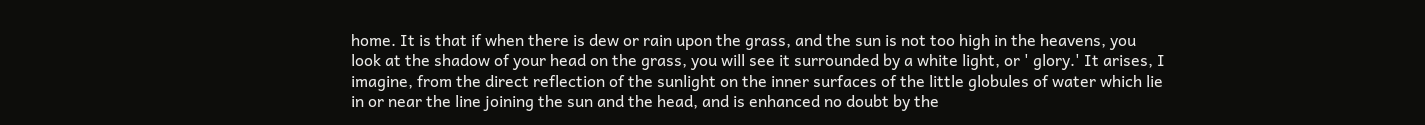home. It is that if when there is dew or rain upon the grass, and the sun is not too high in the heavens, you look at the shadow of your head on the grass, you will see it surrounded by a white light, or ' glory.' It arises, I imagine, from the direct reflection of the sunlight on the inner surfaces of the little globules of water which lie in or near the line joining the sun and the head, and is enhanced no doubt by the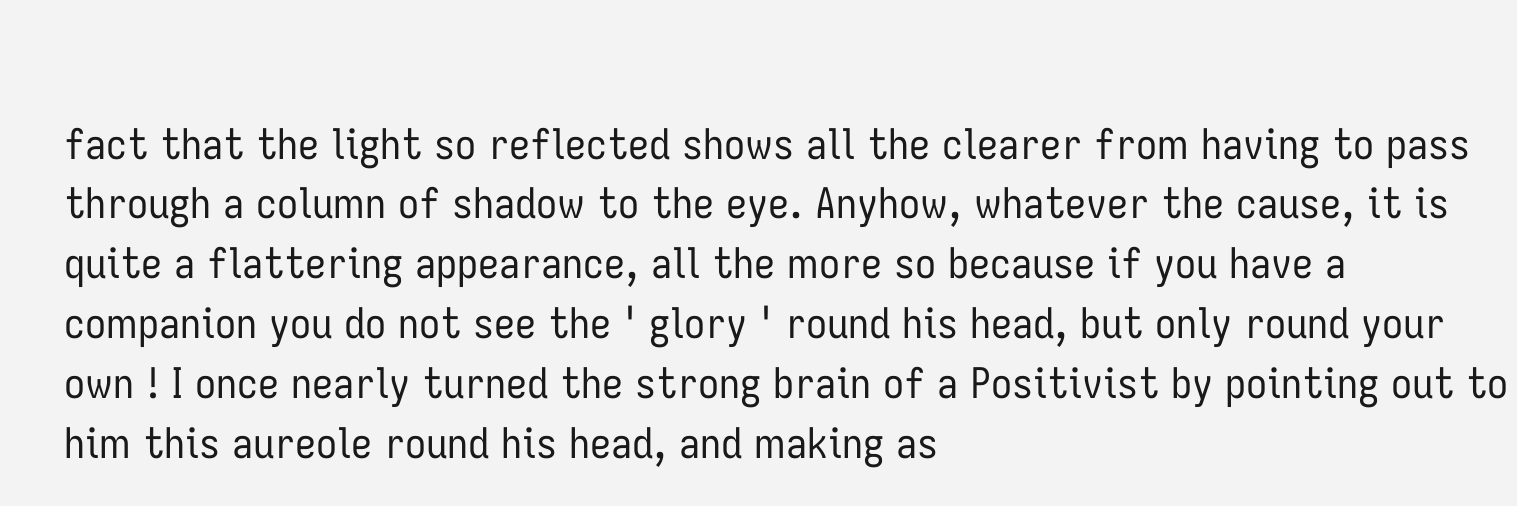fact that the light so reflected shows all the clearer from having to pass through a column of shadow to the eye. Anyhow, whatever the cause, it is quite a flattering appearance, all the more so because if you have a companion you do not see the ' glory ' round his head, but only round your own ! I once nearly turned the strong brain of a Positivist by pointing out to him this aureole round his head, and making as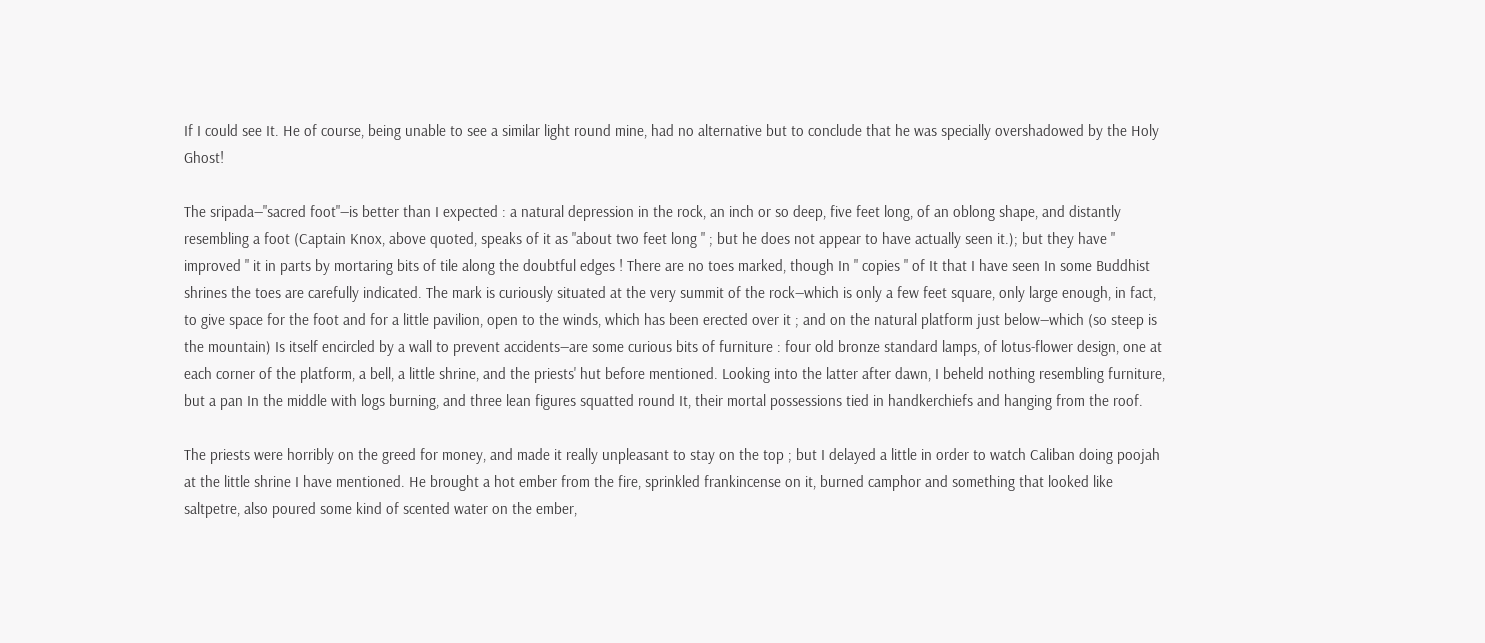If I could see It. He of course, being unable to see a similar light round mine, had no alternative but to conclude that he was specially overshadowed by the Holy Ghost!

The sripada—"sacred foot"—is better than I expected : a natural depression in the rock, an inch or so deep, five feet long, of an oblong shape, and distantly resembling a foot (Captain Knox, above quoted, speaks of it as "about two feet long " ; but he does not appear to have actually seen it.); but they have " improved " it in parts by mortaring bits of tile along the doubtful edges ! There are no toes marked, though In " copies " of It that I have seen In some Buddhist shrines the toes are carefully indicated. The mark is curiously situated at the very summit of the rock—which is only a few feet square, only large enough, in fact, to give space for the foot and for a little pavilion, open to the winds, which has been erected over it ; and on the natural platform just below—which (so steep is the mountain) Is itself encircled by a wall to prevent accidents—are some curious bits of furniture : four old bronze standard lamps, of lotus-flower design, one at each corner of the platform, a bell, a little shrine, and the priests' hut before mentioned. Looking into the latter after dawn, I beheld nothing resembling furniture, but a pan In the middle with logs burning, and three lean figures squatted round It, their mortal possessions tied in handkerchiefs and hanging from the roof.

The priests were horribly on the greed for money, and made it really unpleasant to stay on the top ; but I delayed a little in order to watch Caliban doing poojah at the little shrine I have mentioned. He brought a hot ember from the fire, sprinkled frankincense on it, burned camphor and something that looked like saltpetre, also poured some kind of scented water on the ember,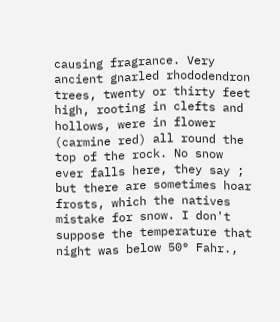causing fragrance. Very ancient gnarled rhododendron trees, twenty or thirty feet high, rooting in clefts and hollows, were in flower (carmine red) all round the top of the rock. No snow ever falls here, they say ; but there are sometimes hoar frosts, which the natives mistake for snow. I don't suppose the temperature that night was below 50° Fahr.,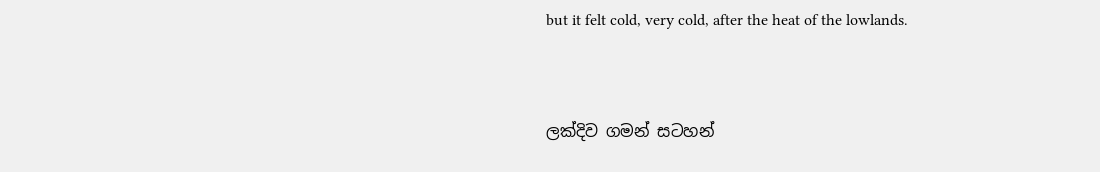but it felt cold, very cold, after the heat of the lowlands.


ලක්දිව ගමන් සටහන්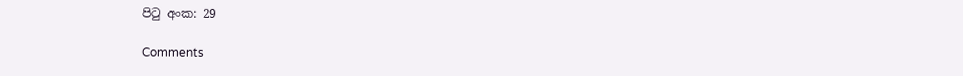පිටු අංක: 29

Comments